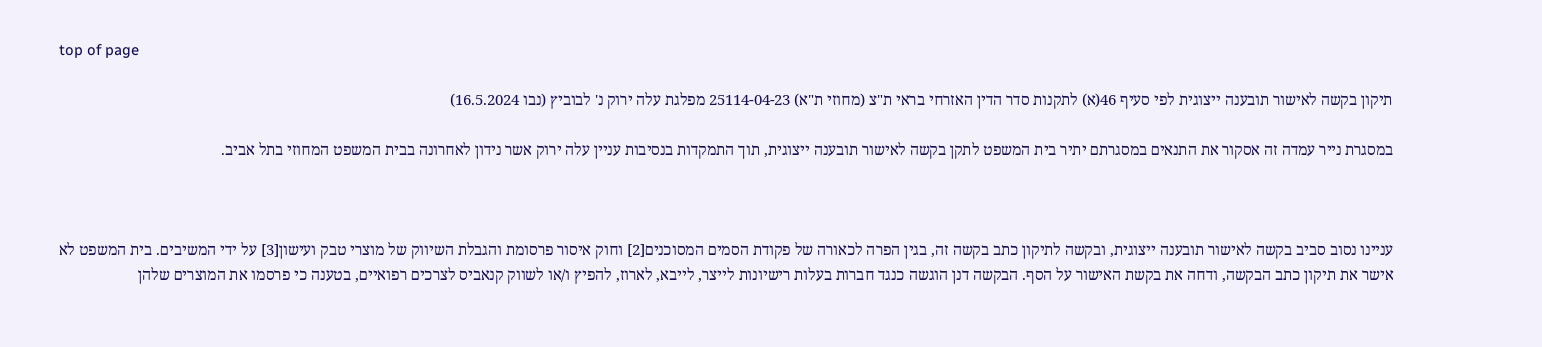top of page

תיקון בקשה לאישור תובענה ייצוגית לפי סעיף 46(א) לתקנות סדר הדין האזרחי בראי ת"צ (מחוזי ת"א) 25114-04-23 מפלגת עלה ירוק נ' לבוביץ (נבו 16.5.2024)

במסגרת נייר עמדה זה אסקור את התנאים במסגרתם יתיר בית המשפט לתקן בקשה לאישור תובענה ייצוגית, תוך התמקדות בנסיבות עניין עלה ירוק אשר נידון לאחרונה בבית המשפט המחוזי בתל אביב.



עניינו נסוב סביב בקשה לאישור תובענה ייצוגית, ובקשה לתיקון כתב בקשה זה, בגין הפרה לכאורה של פקודת הסמים המסוכנים[2] וחוק איסור פרסומת והגבלת השיווק של מוצרי טבק ועישון[3] על ידי המשיבים. בית המשפט לא אישר את תיקון כתב הבקשה, ודחה את בקשת האישור על הסף. הבקשה דנן הוגשה כנגד חברות בעלות רישיונות לייצר, לייבא, לארוז, להפיץ ו/או לשווק קנאביס לצרכים רפואיים, בטענה כי פרסמו את המוצרים שלהן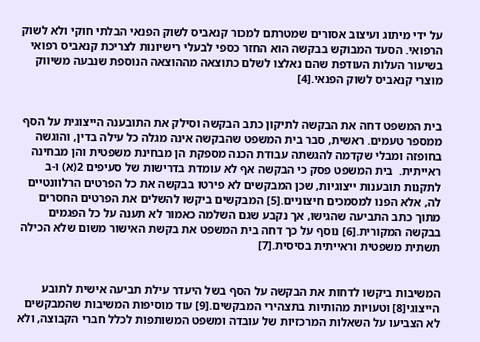על ידי מיתוג ועיצוב אסורים שמטרתם למכור קנאביס לשוק הפנאי הבלתי חוקי ולא לשוק הרפואי. הסעד המבוקש בבקשה הוא החזר כספי לבעלי רישיונות לצריכת קנאביס רפואי בשיעור העלות העודפת שהם נאלצו לשלם כתוצאה מההוצאה הנוספת שנבעה משיווק מוצרי קנאביס לשוק הפנאי.[4]


בית המשפט דחה את הבקשה לתיקון כתב הבקשה וסילק את התובענה הייצוגית על הסף ממספר טעמים. ראשית, סבר בית המשפט שהבקשה אינה מגלה כל עילה בדין, והוגשה בחופזה ומבלי שקדמה להגשתה עבודת הכנה מספקת הן מבחינת משפטית והן מבחינה ראייתית.  בית המשפט פסק כי הבקשה אף לא עומדת בדרישות של סעיפים 2(א) ו-ב לתקנות תובענות ייצוגיות, שכן המבקשים לא פירטו בבקשה את כל הפרטים הרלוונטיים לה, אלא הפנו למסמכים חיצוניים.[5] המבקשים ביקשו להשלים את הפרטים החסרים מתוך כתב התביעה שהגישו, אך נקבע שגם השלמה כאמור לא תענה על כל הפגמים בבקשה המקורית.[6] נוסף על כך דחה בית המשפט את בקשת האישור משום שלא הכילה תשתית משפטית וראייתית בסיסית.[7]


המשיבות ביקשו לדחות את הבקשה על הסף בשל היעדר עילת תביעה אישית לתובע הייצוגי[8] וטעויות מהותיות בתצהירי המבקשים.[9] עוד מוסיפות המשיבות שהמבקשים לא הצביעו על השאלות המרכזיות של עובדה ומשפט המשותפות לכלל חברי הקבוצה, ולא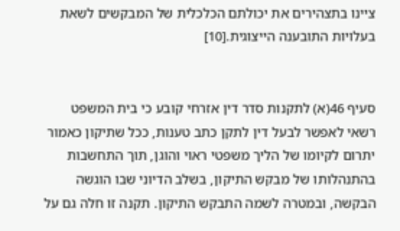ציינו בתצהירים את יכולתם הכלכלית של המבקשים לשאת בעלויות התובענה הייצוגית.[10]


סעיף 46(א) לתקנות סדר דין אזרחי קובע כי בית המשפט רשאי לאפשר לבעל דין לתקן כתב טענות, ככל שתיקון כאמור יתרום לקיומו של הליך משפטי ראוי והוגן, תוך התחשבות בהתנהלותו של מבקש התיקון, בשלב הדיוני שבו הוגשה הבקשה, ובמטרה לשמה התבקש התיקון. תקנה זו חלה גם על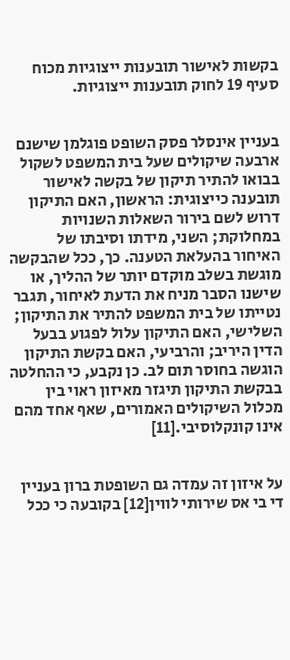בקשות לאישור תובענות ייצוגיות מכוח סעיף 19 לחוק תובענות ייצוגיות.


בעניין אינסלר פסק השופט פוגלמן שישנם ארבעה שיקולים שעל בית המשפט לשקול בבואו להתיר תיקון של בקשה לאישור תובענה כייצוגית: הראשון, האם התיקון דרוש לשם בירור השאלות השנויות במחלוקת; השני, מידתו וסיבתו של  האיחור בהעלאת הטענה. כך, ככל שהבקשה מוגשת בשלב מוקדם יותר של ההליך, או שישנו הסבר מניח את הדעת לאיחור, תגבר נטייתו של בית המשפט להתיר את התיקון; השלישי, האם התיקון עלול לפגוע בבעל הדין היריב; והרביעי, האם בקשת התיקון הוגשה בחוסר תום לב. כן נקבע, כי ההחלטה בבקשת התיקון תיגזר מאיזון ראוי בין מכלול השיקולים האמורים, שאף אחד מהם אינו קונקלוסיבי.[11]


על איזון זה עמדה גם השופטת ברון בעניין די בי אס שירותי לווין[12] בקובעה כי ככל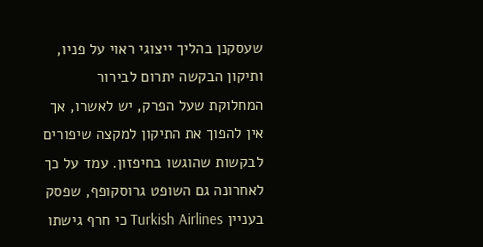שעסקנן בהליך ייצוגי ראוי על פניו, ותיקון הבקשה יתרום לבירור המחלוקת שעל הפרק, יש לאשרו, אך אין להפוך את התיקון למקצה שיפורים לבקשות שהוגשו בחיפזון. עמד על כך לאחרונה גם השופט גרוסקופף, שפסק בעניין Turkish Airlines כי חרף גישתו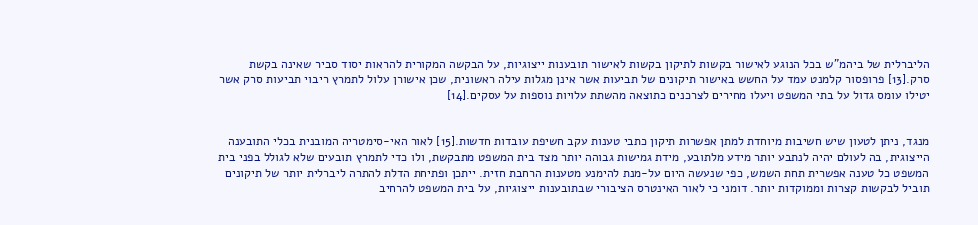הליברלית של ביהמ"ש בכל הנוגע לאישור בקשות לתיקון בקשות לאישור תובענות ייצוגיות, על הבקשה המקורית להראות יסוד סביר שאינה בקשת סרק.[13] פרופסור קלמנט עמד על החשש באישור תיקונים של תביעות אשר אינן מגלות עילה ראשונית, שכן אישורן עלול לתמרץ ריבוי תביעות סרק אשר יטילו עומס גדול על בתי המשפט ויעלו מחירים לצרכנים כתוצאה מהשתת עלויות נוספות על עסקים.[14]


מנגד, ניתן לטעון שיש חשיבות מיוחדת למתן אפשרות תיקון כתבי טענות עקב חשיפת עובדות חדשות.[15] לאור האי-סימטריה המובנית בכלי התובענה הייצוגית, בה לעולם יהיה לנתבע יותר מידע מלתובע, מידת גמישות גבוהה יותר מצד בית המשפט מתבקשת, ולו כדי לתמרץ תובעים שלא לגולל בפני בית המשפט כל טענה אפשרית תחת השמש, כפי שנעשה היום על-מנת להימנע מטענות הרחבת חזית. ייתכן ופתיחת הדלת להתרה ליברלית יותר של תיקונים תוביל לבקשות קצרות וממוקדות יותר. דומני כי לאור האינטרס הציבורי שבתובענות ייצוגיות, על בית המשפט להרחיב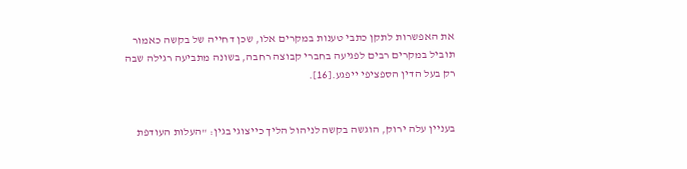את האפשרות לתקן כתבי טענות במקרים אלו, שכן דחייה של בקשה כאמור תוביל במקרים רבים לפגיעה בחברי קבוצה רחבה, בשונה מתביעה רגילה שבה רק בעל הדין הספציפי ייפגע.[16].


בעניין עלה ירוק, הוגשה בקשה לניהול הליך כייצוגי בגין: "העלות העודפת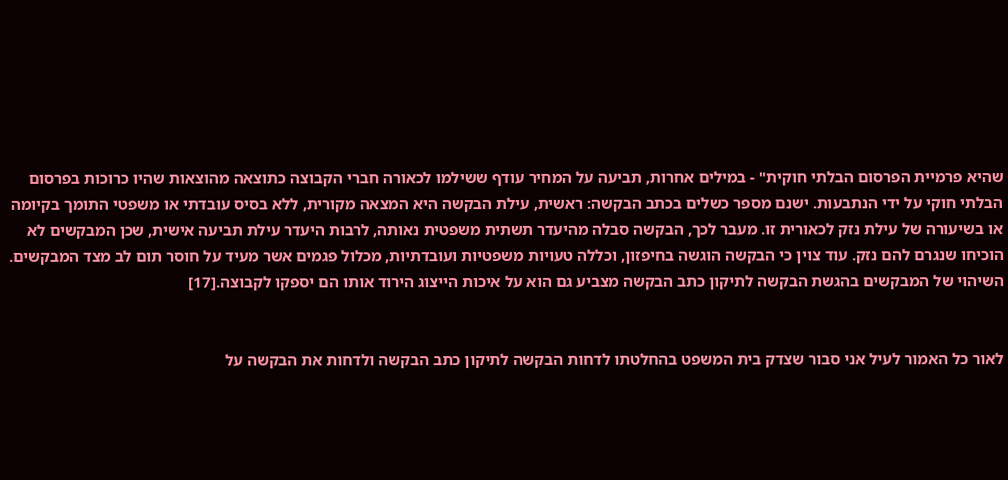שהיא פרמיית הפרסום הבלתי חוקית" - במילים אחרות, תביעה על המחיר עודף ששילמו לכאורה חברי הקבוצה כתוצאה מהוצאות שהיו כרוכות בפרסום הבלתי חוקי על ידי הנתבעות. ישנם מספר כשלים בכתב הבקשה: ראשית, עילת הבקשה היא המצאה מקורית, ללא בסיס עובדתי או משפטי התומך בקיומה או בשיעורה של עילת נזק לכאורית זו. מעבר לכך, הבקשה סבלה מהיעדר תשתית משפטית נאותה, לרבות היעדר עילת תביעה אישית, שכן המבקשים לא הוכיחו שנגרם להם נזק. עוד צוין כי הבקשה הוגשה בחיפזון, וכללה טעויות משפטיות ועובדתיות, מכלול פגמים אשר מעיד על חוסר תום לב מצד המבקשים. השיהוי של המבקשים בהגשת הבקשה לתיקון כתב הבקשה מצביע גם הוא על איכות הייצוג הירוד אותו הם יספקו לקבוצה.[17]


לאור כל האמור לעיל אני סבור שצדק בית המשפט בהחלטתו לדחות הבקשה לתיקון כתב הבקשה ולדחות את הבקשה על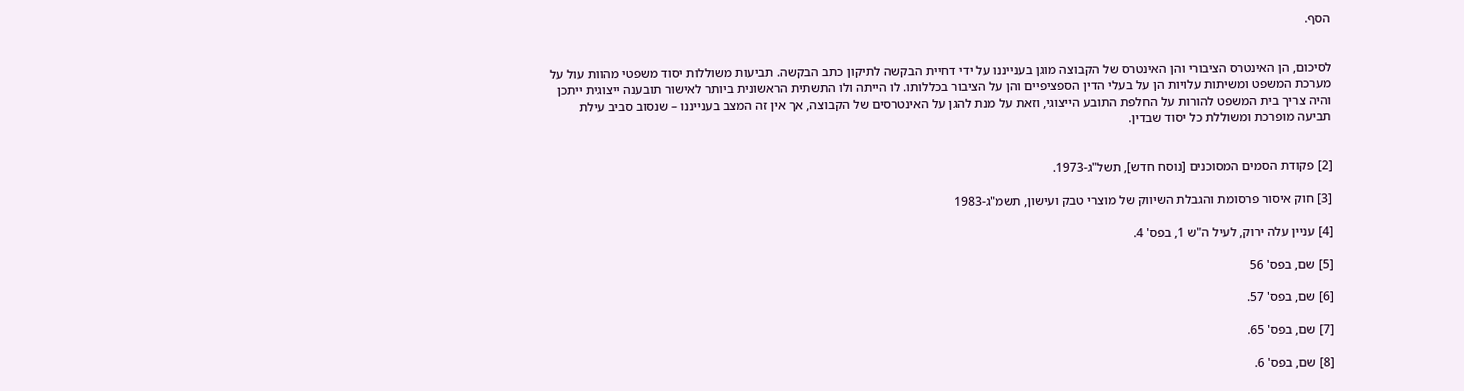הסף.


לסיכום, הן האינטרס הציבורי והן האינטרס של הקבוצה מוגן בענייננו על ידי דחיית הבקשה לתיקון כתב הבקשה. תביעות משוללות יסוד משפטי מהוות עול על מערכת המשפט ומשיתות עלויות הן על בעלי הדין הספציפיים והן על הציבור בכללותו. לו הייתה ולו התשתית הראשונית ביותר לאישור תובענה ייצוגית ייתכן והיה צריך בית המשפט להורות על החלפת התובע הייצוגי, וזאת על מנת להגן על האינטרסים של הקבוצה, אך אין זה המצב בענייננו – שנסוב סביב עילת תביעה מופרכת ומשוללת כל יסוד שבדין.


[2] פקודת הסמים המסוכנים [נוסח חדש], תשל"ג-1973.

[3] חוק איסור פרסומת והגבלת השיווק של מוצרי טבק ועישון, תשמ"ג-1983

[4] עניין עלה ירוק, לעיל ה"ש 1, בפס' 4.

[5] שם, בפס' 56

[6] שם, בפס' 57.

[7] שם, בפס' 65.

[8] שם, בפס' 6.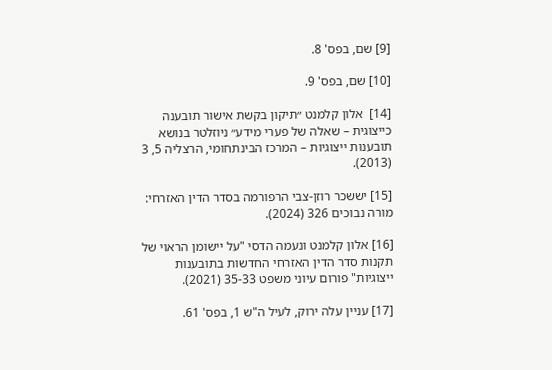[9] שם, בפס' 8.

[10] שם, בפס' 9.

[14]  אלון קלמנט ״תיקון בקשת אישור תובענה כייצוגית – שאלה של פערי מידע״ ניוזלטר בנושא תובענות ייצוגיות – המרכז הבינתחומי, הרצליה 5, 3 (2013).

[15] יששכר רוזן-צבי הרפורמה בסדר הדין האזרחי: מורה נבוכים 326 (2024).

[16] אלון קלמנט ונעמה הדסי "על יישומן הראוי של תקנות סדר הדין האזרחי החדשות בתובענות ייצוגיות" פורום עיוני משפט 35-33 (2021).

[17] עניין עלה ירוק, לעיל ה"ש 1, בפס' 61.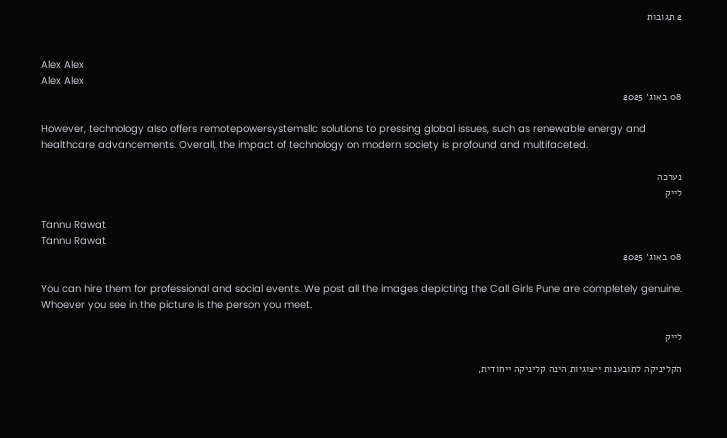2 תגובות


Alex Alex
Alex Alex
08 באוג׳ 2025

However, technology also offers remotepowersystemsllc solutions to pressing global issues, such as renewable energy and healthcare advancements. Overall, the impact of technology on modern society is profound and multifaceted.

נערכה
לייק

Tannu Rawat
Tannu Rawat
08 באוג׳ 2025

You can hire them for professional and social events. We post all the images depicting the Call Girls Pune are completely genuine. Whoever you see in the picture is the person you meet.

לייק

הקליניקה לתובענות ייצוגיות הינה קליניקה ייחודית,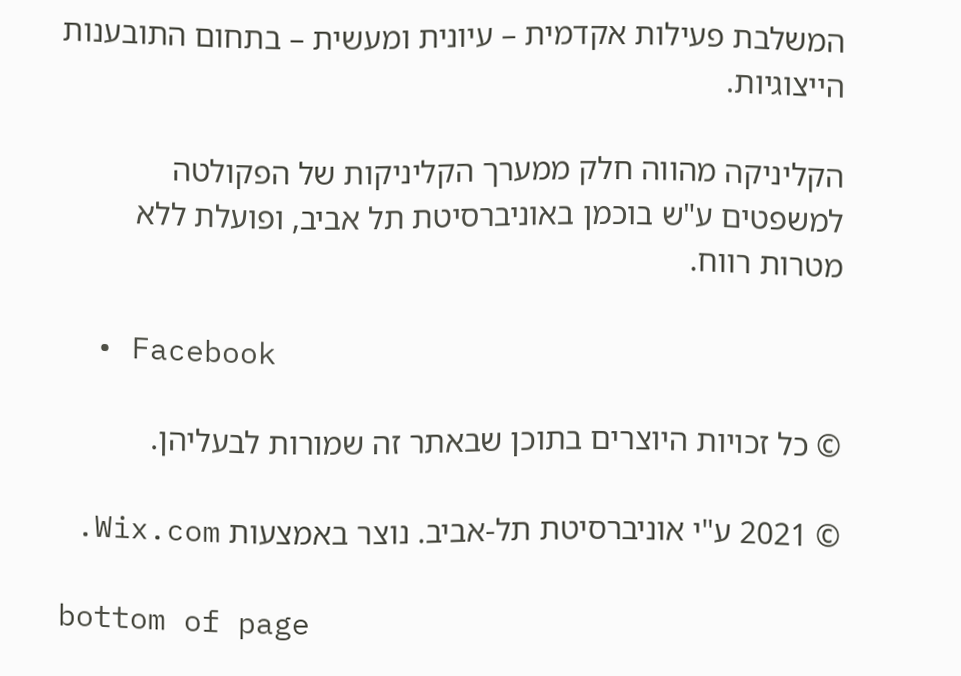המשלבת פעילות אקדמית – עיונית ומעשית – בתחום התובענות הייצוגיות.

הקליניקה מהווה חלק ממערך הקליניקות של הפקולטה למשפטים ע"ש בוכמן באוניברסיטת תל אביב, ופועלת ללא מטרות רווח.

  • Facebook

© כל זכויות היוצרים בתוכן שבאתר זה שמורות לבעליהן.

© 2021 ע"י אוניברסיטת תל-אביב. נוצר באמצעות Wix.com.

bottom of page